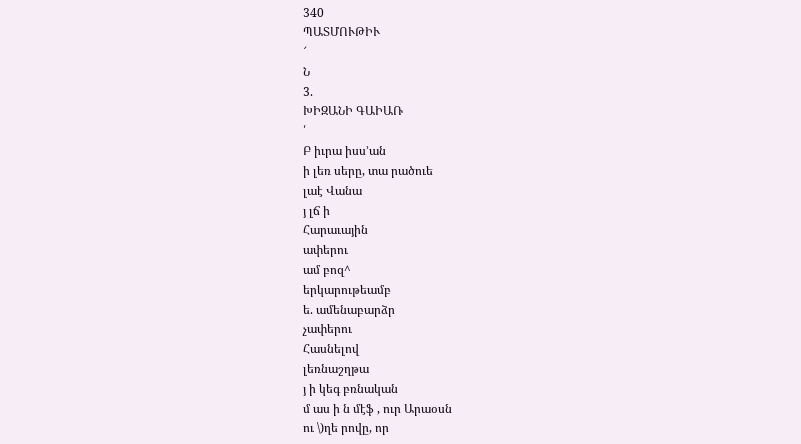340
ՊԱՏՄՈՒԹԻՒ
՜
Ն
3.
ԽԻԶԱՆԻ ԳԱԻԱՌ
՛
Բ իւրա իսս՚ան
ի լեռ սերը, տա րածուե
լաէ Վանա
յ լճ ի
Հարաւային
ափերու
ամ բոզ^
երկարութեամբ
ե. ամենաբարձր
չափերու
Հասնելով
լեռնաշղթա
յ ի կեգ բռնական
մ աս ի ն մէֆ , ուր Արաօսն
ու \)ղե րովը, որ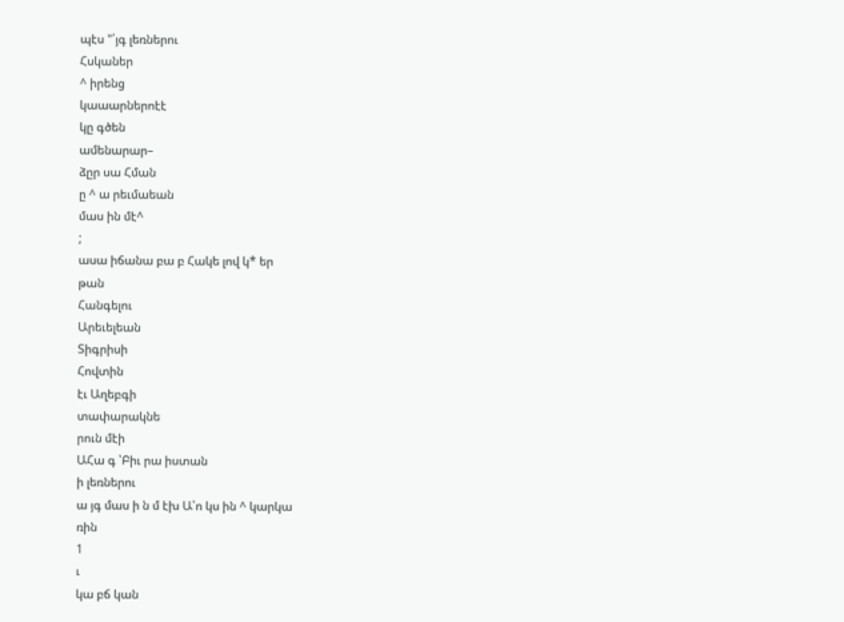պէս "՛յգ լեռներու
Հսկաներ
^ իրենց
կաաարներոէէ
կը գծեն
ամենարար–
ձըր սա Հման
ը ^ ա րեւմաեան
մաս ին մէ^
;
ասա իճանա բա բ Հակե լով կ* եր
թան
Հանգելու
Արեւելեան
Տիգրիսի
Հովտին
էւ Աղեբգի
տափարակնե
րուն մէի
ԱՀա գ ՝Բիւ րա իստան
ի լեռներու
ա յգ մաս ի ն մ էխ Ա՝ո կս ին ^ կարկա
ռին
1
ւ
կա բճ կան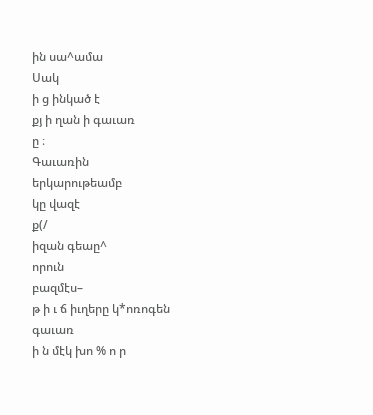ին սա^ամա
Սակ
ի ց ինկած է
քյ ի ղան ի գաւառ
ը ։
Գաւառին
երկարութեամբ
կը վազէ
ք(/
իզան գեաը^
որուն
բազմէս–
թ ի ւ ճ իւղերը կ*ոռոգեն
գաւառ
ի ն մէկ խո % ո ր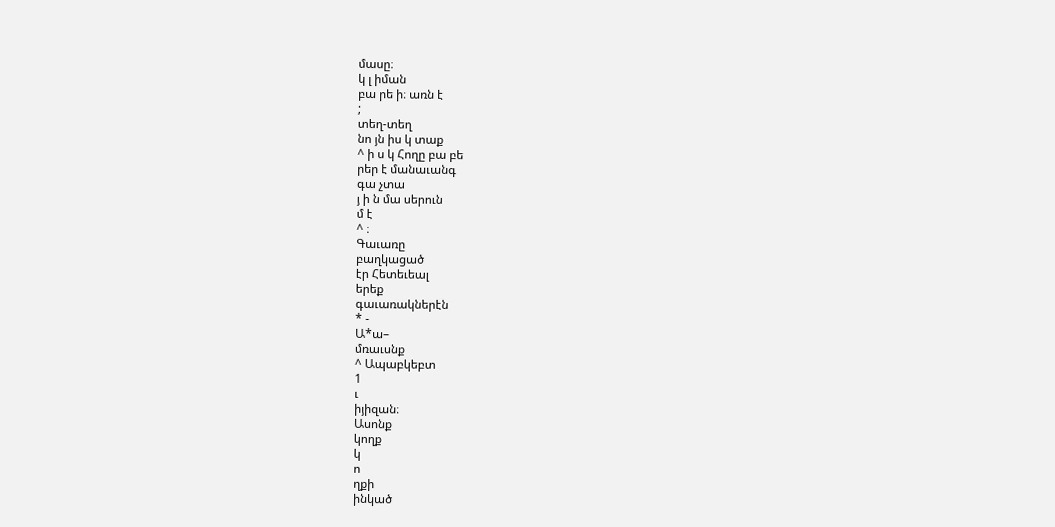մասը։
կ լ իման
բա րե ի։ առն է
;
տեղ-տեղ
նո յն իս կ տաք
^ ի ս կ Հողը բա բե
րեր է մանաւանգ
գա չտա
յ ի ն մա սերուն
մ է
^ ։
Գաւառը
բաղկացած
էր Հետեւեալ
երեք
գաւառակներէն
* -
Ա*ա–
մռաւսնք
^ Ապաբկեբտ
1
ւ
իյիզան։
Ասոնք
կողք
կ
ո
ղքի
ինկած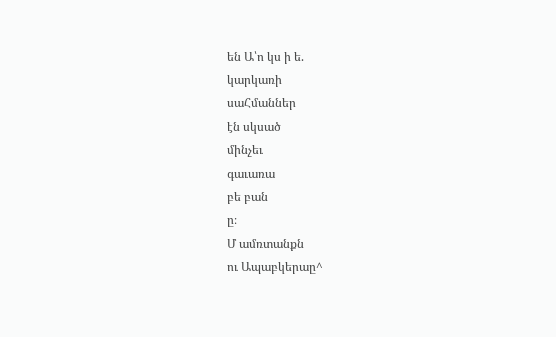են Ա՝ո կս ի ե.
կարկառի
սաՀմաններ
էն սկսած
մինչեւ
գաւառա
բե բան
ը։
Մ ամռտանքն
ու Ապաբկերաը^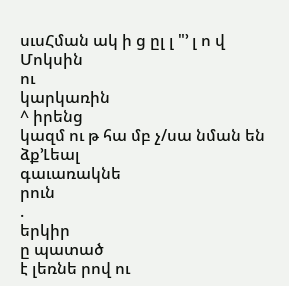սւսՀման ակ ի ց ըլ լ "՚ լ ո վ Մոկսին
ու
կարկառին
^ իրենց
կազմ ու թ հա մբ չ/սա նման են
ձք՚Լեալ
գաւառակնե
րուն
.
երկիր
ը պատած
է լեռնե րով ու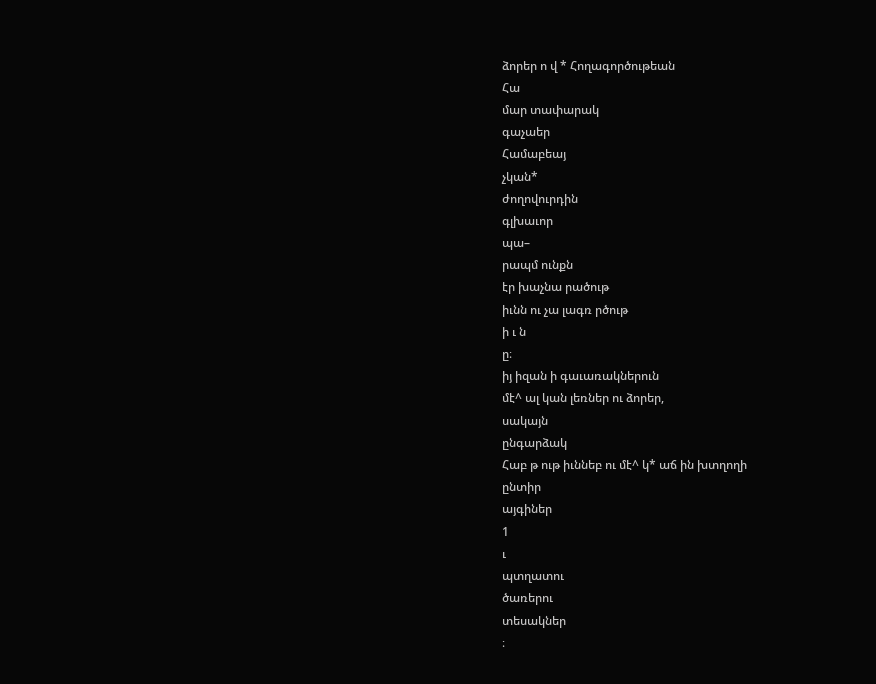ձորեր ո վ * Հողագործութեան
Հա
մար տափարակ
գաչաեր
Համաբեայ
չկան*
ժողովուրդին
գլխաւոր
պա–
րապմ ունքն
էր խաչնա րածութ
իւնն ու չա լագռ րծութ
ի ւ ն
ը։
իյ իզան ի գաւառակներուն
մէ^ ալ կան լեռներ ու ձորեր,
սակայն
ընգարձակ
Հաբ թ ութ իւննեբ ու մէ^ կ* աճ ին խտղողի
ընտիր
այգիներ
1
ւ
պտղատու
ծառերու
տեսակներ
։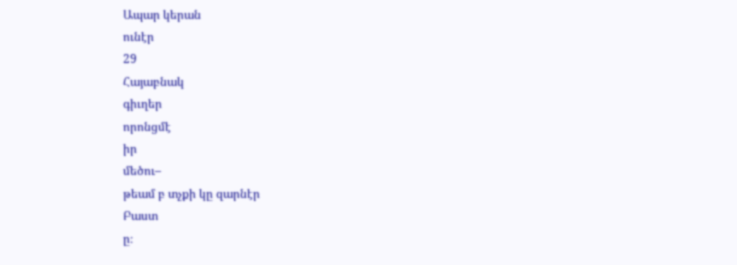Ապար կերան
ունէր
29
Հայաբնակ
գիւղեր
որոնցմէ
իր
մեծու–
թեամ բ տչքի կը զարնէր
Բաստ
ը։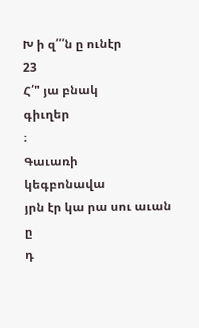Խ ի զ՛՛՛ն ը ունէր
23
Հ՛" յա բնակ
գիւղեր
։
Գաւառի
կեգբոնավա
յրն էր կա րա սու աւան
ը
դ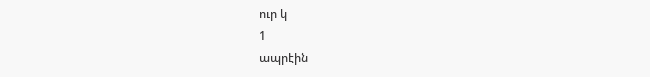ուր կ
1
ապրէին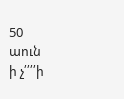50
աուն
ի չ՛՛՛՛ի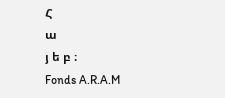Հ
ա
յ ե բ ։
Fonds A.R.A.M